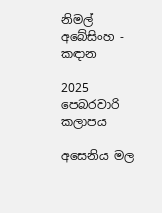නිමල් අබේසිංහ - කඳාන

2025 පෙබරවාරි කලාපය

අසෙනිය මල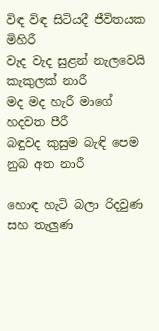විඳ විඳ සිටියදී ජීවිතයක මිහිරී
වැද වැද සුළන් නැලවෙයි කැකුලක් නාරී
මද මද හැරී මාගේ හදවත පීරී
බඳුවද කුසුම බැඳි පෙම නුබ අත නාරී

හොඳ හැටි බලා රිදවුණ සහ තැලුණ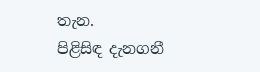තැන.
පිළිසිඳ දැනගනී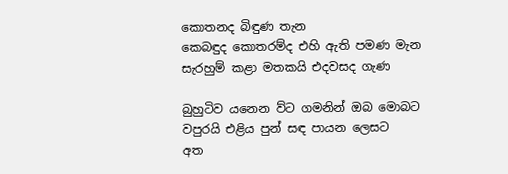කොතනද බිඳුණ තැන
කෙබඳුද කොතරම්ද එහි ඇති පමණ මැන
සැරහුම් කළා මතකයි එදවසද ගැණ

බුහුටිව යනෙන ව්ට ගමනින් ඔබ මොබට
වපුරයි එළිය පුන් සඳ පායන ලෙසට
අත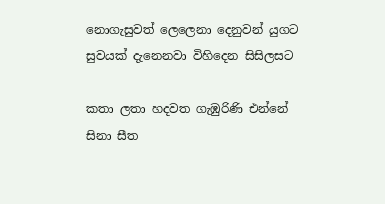නොගැසුවත් ලෙලෙනා දෙනුවන් යුගට
සුවයක් දැනෙනවා විහිදෙන සිසිලසට

කතා ලතා හදවත ගැඹුරිණි එන්නේ
සිනා සීත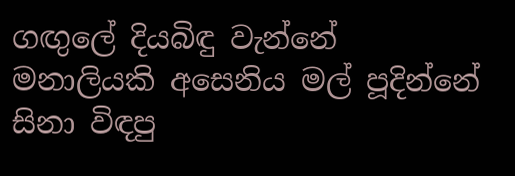ගඟුලේ දියබිඳු වැන්නේ
මනාලියකි අසෙනිය මල් පූදින්නේ
සිනා විඳපු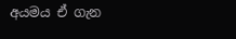අයමය ඒ ගැන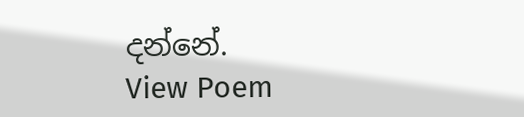දන්නේ.
View Poem